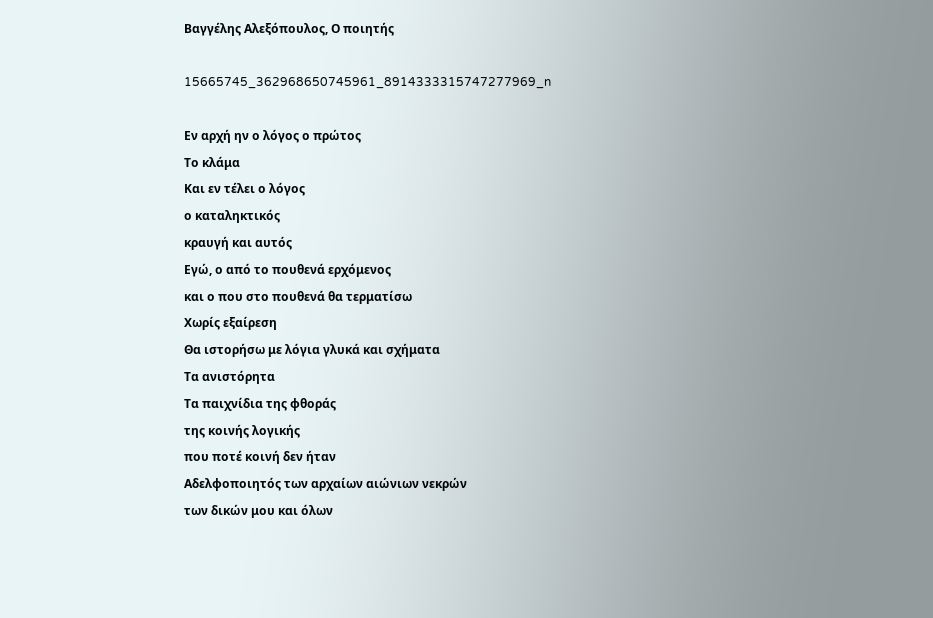Βαγγέλης Αλεξόπουλος, Ο ποιητής

15665745_362968650745961_8914333315747277969_n

Εν αρχή ην ο λόγος ο πρώτος
Το κλάμα
Και εν τέλει ο λόγος
ο καταληκτικός
κραυγή και αυτός
Εγώ, ο από το πουθενά ερχόμενος
και ο που στο πουθενά θα τερματίσω
Χωρίς εξαίρεση
Θα ιστορήσω με λόγια γλυκά και σχήματα
Τα ανιστόρητα
Τα παιχνίδια της φθοράς
της κοινής λογικής
που ποτέ κοινή δεν ήταν
Αδελφοποιητός των αρχαίων αιώνιων νεκρών
των δικών μου και όλων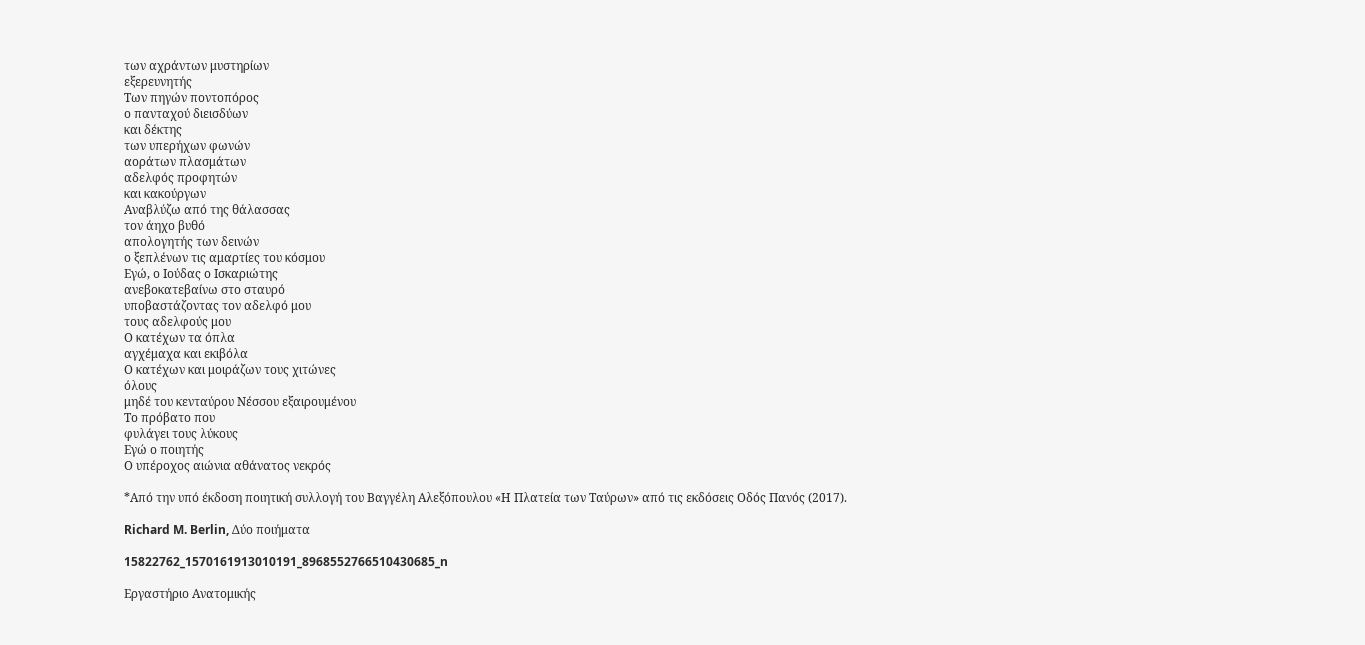των αχράντων μυστηρίων
εξερευνητής
Των πηγών ποντοπόρος
ο πανταχού διεισδύων
και δέκτης
των υπερήχων φωνών
αοράτων πλασμάτων
αδελφός προφητών
και κακούργων
Αναβλύζω από της θάλασσας
τον άηχο βυθό
απολογητής των δεινών
ο ξεπλένων τις αμαρτίες του κόσμου
Εγώ, ο Ιούδας ο Ισκαριώτης
ανεβοκατεβαίνω στο σταυρό
υποβαστάζοντας τον αδελφό μου
τους αδελφούς μου
Ο κατέχων τα όπλα
αγχέμαχα και εκιβόλα
Ο κατέχων και μοιράζων τους χιτώνες
όλους
μηδέ του κενταύρου Νέσσου εξαιρουμένου
Το πρόβατο που
φυλάγει τους λύκους
Εγώ ο ποιητής
Ο υπέροχος αιώνια αθάνατος νεκρός

*Από την υπό έκδοση ποιητική συλλογή του Βαγγέλη Αλεξόπουλου «Η Πλατεία των Ταύρων» από τις εκδόσεις Οδός Πανός (2017).

Richard M. Berlin, Δύο ποιήματα

15822762_1570161913010191_8968552766510430685_n

Εργαστήριο Ανατομικής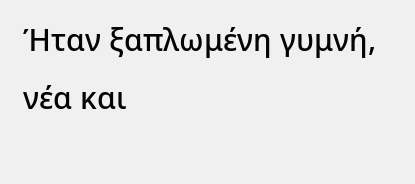Ήταν ξαπλωμένη γυμνή,
νέα και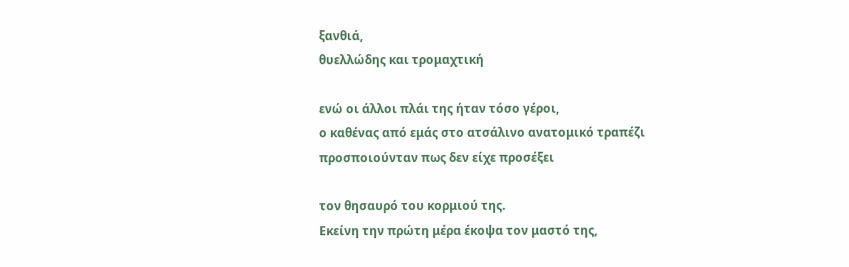ξανθιά,
θυελλώδης και τρομαχτική

ενώ οι άλλοι πλάι της ήταν τόσο γέροι,
ο καθένας από εμάς στο ατσάλινο ανατομικό τραπέζι
προσποιούνταν πως δεν είχε προσέξει

τον θησαυρό του κορμιού της.
Εκείνη την πρώτη μέρα έκοψα τον μαστό της,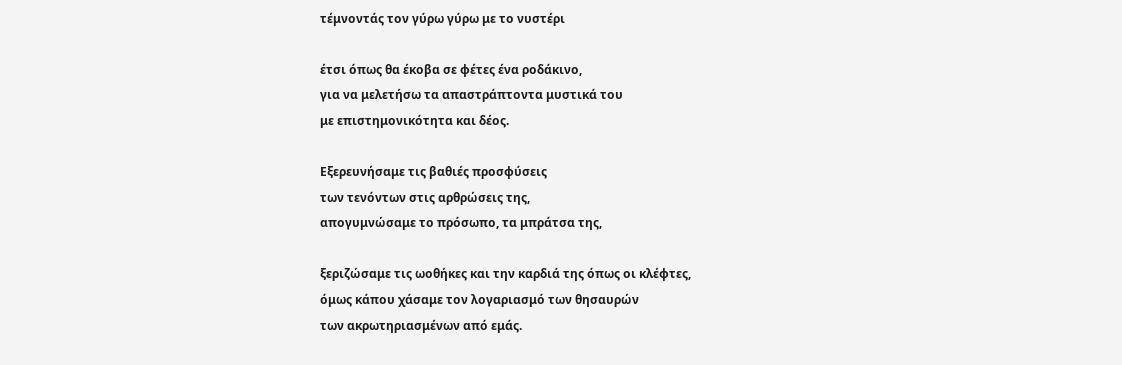τέμνοντάς τον γύρω γύρω με το νυστέρι

έτσι όπως θα έκοβα σε φέτες ένα ροδάκινο,
για να μελετήσω τα απαστράπτοντα μυστικά του
με επιστημονικότητα και δέος.

Εξερευνήσαμε τις βαθιές προσφύσεις
των τενόντων στις αρθρώσεις της,
απογυμνώσαμε το πρόσωπο, τα μπράτσα της,

ξεριζώσαμε τις ωοθήκες και την καρδιά της όπως οι κλέφτες,
όμως κάπου χάσαμε τον λογαριασμό των θησαυρών
των ακρωτηριασμένων από εμάς.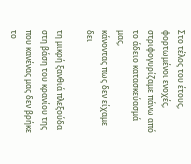Στο τέλος του έτους, φορτωμένοι ενοχές,
στριφογυρίζαμε πάνω από το άδειο κατασκεύασμά μας,
κάνοντας πως δεν είχαμε δει

τη μικρή ξανθιά πλεξούδα
στη βάση του κρανίου της
που κανένας μας δεν βρήκε το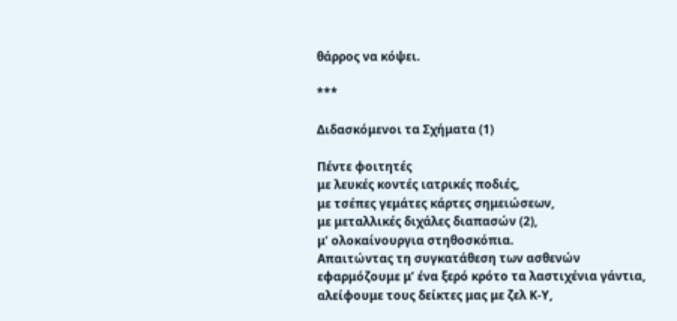θάρρος να κόψει.

***

Διδασκόμενοι τα Σχήματα (1)

Πέντε φοιτητές
με λευκές κοντές ιατρικές ποδιές,
με τσέπες γεμάτες κάρτες σημειώσεων,
με μεταλλικές διχάλες διαπασών (2),
μ’ ολοκαίνουργια στηθοσκόπια.
Απαιτώντας τη συγκατάθεση των ασθενών
εφαρμόζουμε μ’ ένα ξερό κρότο τα λαστιχένια γάντια,
αλείφουμε τους δείκτες μας με ζελ Κ-Υ,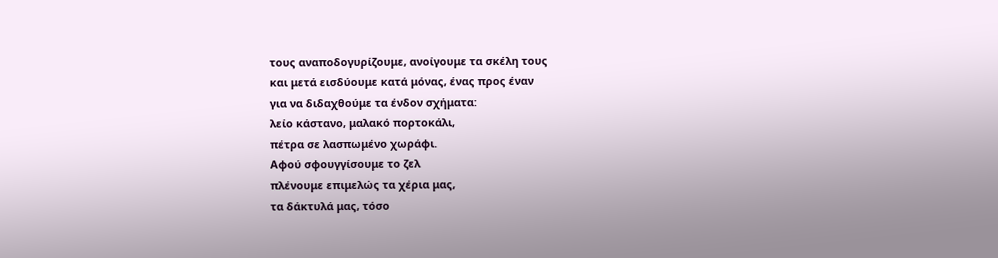τους αναποδογυρίζουμε, ανοίγουμε τα σκέλη τους
και μετά εισδύουμε κατά μόνας, ένας προς έναν
για να διδαχθούμε τα ένδον σχήματα:
λείο κάστανο, μαλακό πορτοκάλι,
πέτρα σε λασπωμένο χωράφι.
Αφού σφουγγίσουμε το ζελ
πλένουμε επιμελώς τα χέρια μας,
τα δάκτυλά μας, τόσο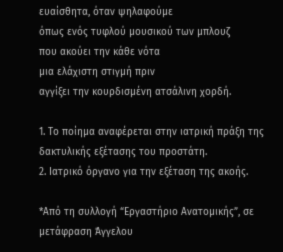ευαίσθητα, όταν ψηλαφούμε
όπως ενός τυφλού μουσικού των μπλουζ
που ακούει την κάθε νότα
μια ελάχιστη στιγμή πριν
αγγίξει την κουρδισμένη ατσάλινη χορδή.

1. Το ποίημα αναφέρεται στην ιατρική πράξη της δακτυλικής εξέτασης του προστάτη.
2. Ιατρικό όργανο για την εξέταση της ακοής.

*Από τη συλλογή “Εργαστήριο Ανατομικής”, σε μετάφραση Άγγελου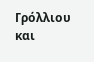Γρόλλιου και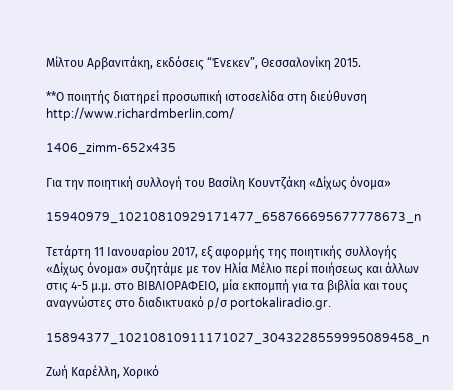Μίλτου Αρβανιτάκη, εκδόσεις “Ένεκεν”, Θεσσαλονίκη 2015.

**Ο ποιητής διατηρεί προσωπική ιστοσελίδα στη διεύθυνση http://www.richardmberlin.com/

1406_zimm-652x435

Για την ποιητική συλλογή του Βασίλη Κουντζάκη «Δίχως όνομα»

15940979_10210810929171477_658766695677778673_n

Τετάρτη 11 Ιανουαρίου 2017, εξ αφορμής της ποιητικής συλλογής «Δίχως όνομα» συζητάμε με τον Ηλία Μέλιο περί ποιήσεως και άλλων στις 4-5 μ.μ. στο ΒΙΒΛΙΟΡΑΦΕΙΟ, μία εκπομπή για τα βιβλία και τους αναγνώστες στο διαδικτυακό ρ/σ portokaliradio.gr.

15894377_10210810911171027_3043228559995089458_n

Ζωή Καρέλλη, Χορικό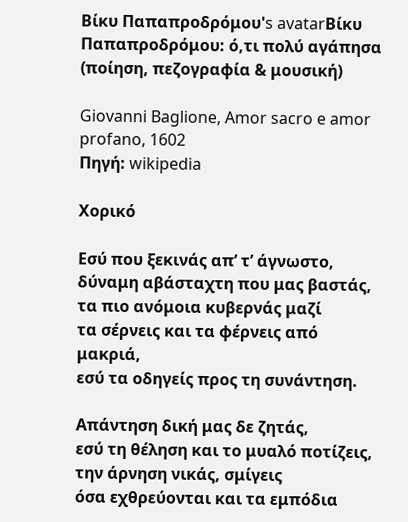Βίκυ Παπαπροδρόμου's avatarΒίκυ Παπαπροδρόμου: ό,τι πολύ αγάπησα (ποίηση, πεζογραφία & μουσική)

Giovanni Baglione, Amor sacro e amor profano, 1602
Πηγή: wikipedia

Χορικό

Εσύ που ξεκινάς απ’ τ’ άγνωστο,
δύναμη αβάσταχτη που μας βαστάς,
τα πιο ανόμοια κυβερνάς μαζί
τα σέρνεις και τα φέρνεις από μακριά,
εσύ τα οδηγείς προς τη συνάντηση.

Απάντηση δική μας δε ζητάς,
εσύ τη θέληση και το μυαλό ποτίζεις,
την άρνηση νικάς, σμίγεις
όσα εχθρεύονται και τα εμπόδια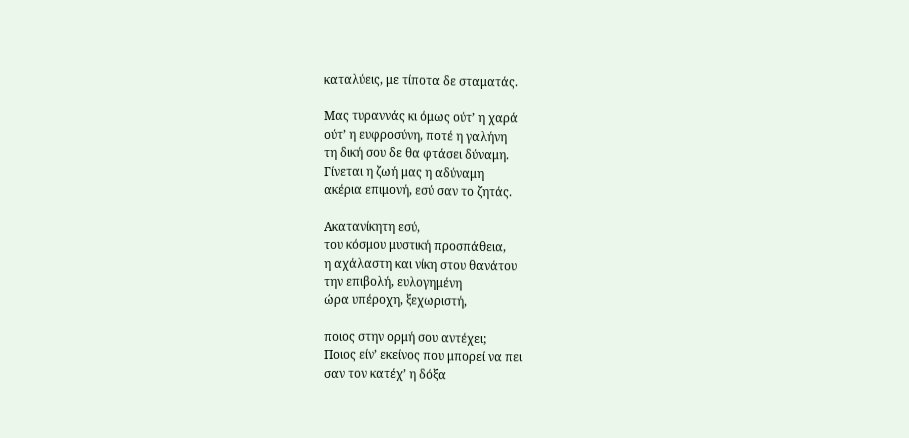καταλύεις, με τίποτα δε σταματάς.

Μας τυραννάς κι όμως ούτ’ η χαρά
ούτ’ η ευφροσύνη, ποτέ η γαλήνη
τη δική σου δε θα φτάσει δύναμη.
Γίνεται η ζωή μας η αδύναμη
ακέρια επιμονή, εσύ σαν το ζητάς.

Ακατανίκητη εσύ,
του κόσμου μυστική προσπάθεια,
η αχάλαστη και νίκη στου θανάτου
την επιβολή, ευλογημένη
ώρα υπέροχη, ξεχωριστή,

ποιος στην ορμή σου αντέχει;
Ποιος είν’ εκείνος που μπορεί να πει
σαν τον κατέχ’ η δόξα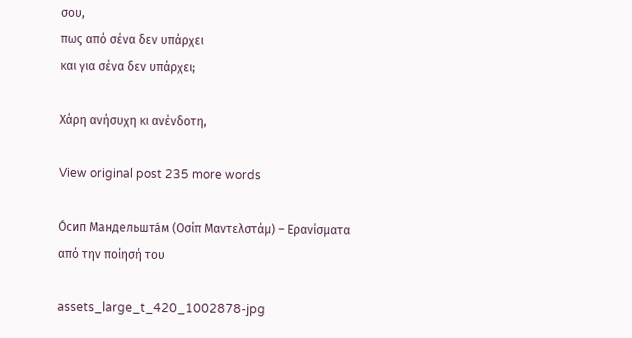σου,
πως από σένα δεν υπάρχει
και για σένα δεν υπάρχει;

Χάρη ανήσυχη κι ανένδοτη,

View original post 235 more words

О́сип Мандельшта́м (Οσίπ Μαντελστάμ) – Ερανίσματα από την ποίησή του

assets_large_t_420_1002878-jpg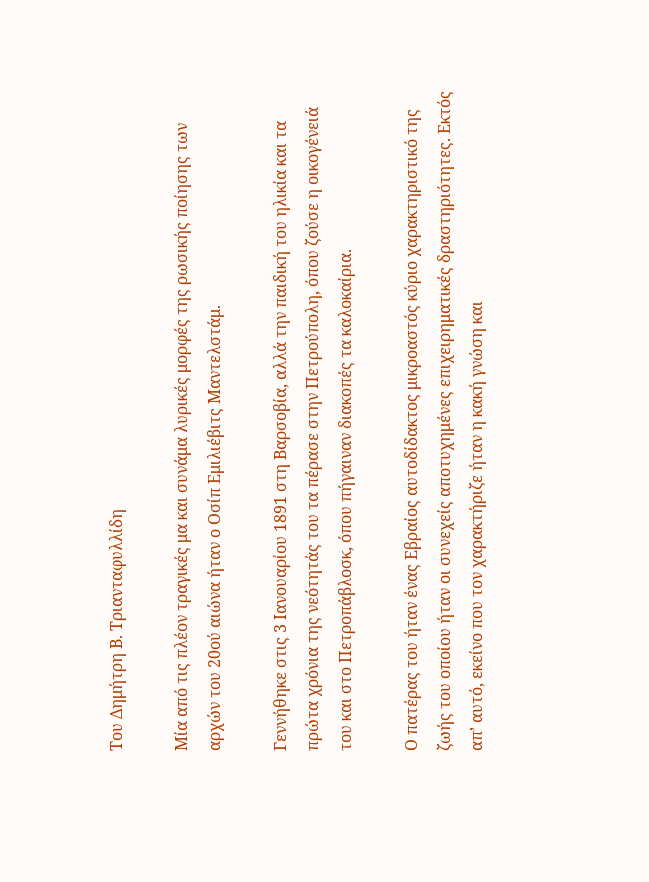Του Δημήτρη Β. Τριανταφυλλίδη

Μία από τις πλέον τραγικές μα και συνάμα λυρικές μορφές της ρωσικής ποίησης των αρχών του 20ού αιώνα ήταν ο Οσίπ Εμιλιέβιτς Μαντελστάμ.

Γεννήθηκε στις 3 Ιανουαρίου 1891 στη Βαρσοβία, αλλά την παιδική του ηλικία και τα πρώτα χρόνια της νεότητάς του τα πέρασε στην Πετρούπολη, όπου ζούσε η οικογένειά του και στο Πετροπάβλοσκ, όπου πήγαιναν διακοπές τα καλοκαίρια.

Ο πατέρας του ήταν ένας Εβραίος αυτοδίδακτος μικροαστός κύριο χαρακτηριστικό της ζωής του οποίου ήταν οι συνεχείς αποτυχημένες επιχειρηματικές δραστηριότητες. Εκτός απ’ αυτό, εκείνο που τον χαρακτήριζε ήταν η κακή γνώση και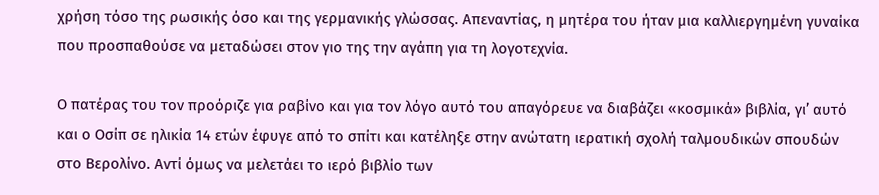χρήση τόσο της ρωσικής όσο και της γερμανικής γλώσσας. Απεναντίας, η μητέρα του ήταν μια καλλιεργημένη γυναίκα που προσπαθούσε να μεταδώσει στον γιο της την αγάπη για τη λογοτεχνία.

Ο πατέρας του τον προόριζε για ραβίνο και για τον λόγο αυτό του απαγόρευε να διαβάζει «κοσμικά» βιβλία, γι’ αυτό και ο Οσίπ σε ηλικία 14 ετών έφυγε από το σπίτι και κατέληξε στην ανώτατη ιερατική σχολή ταλμουδικών σπουδών στο Βερολίνο. Αντί όμως να μελετάει το ιερό βιβλίο των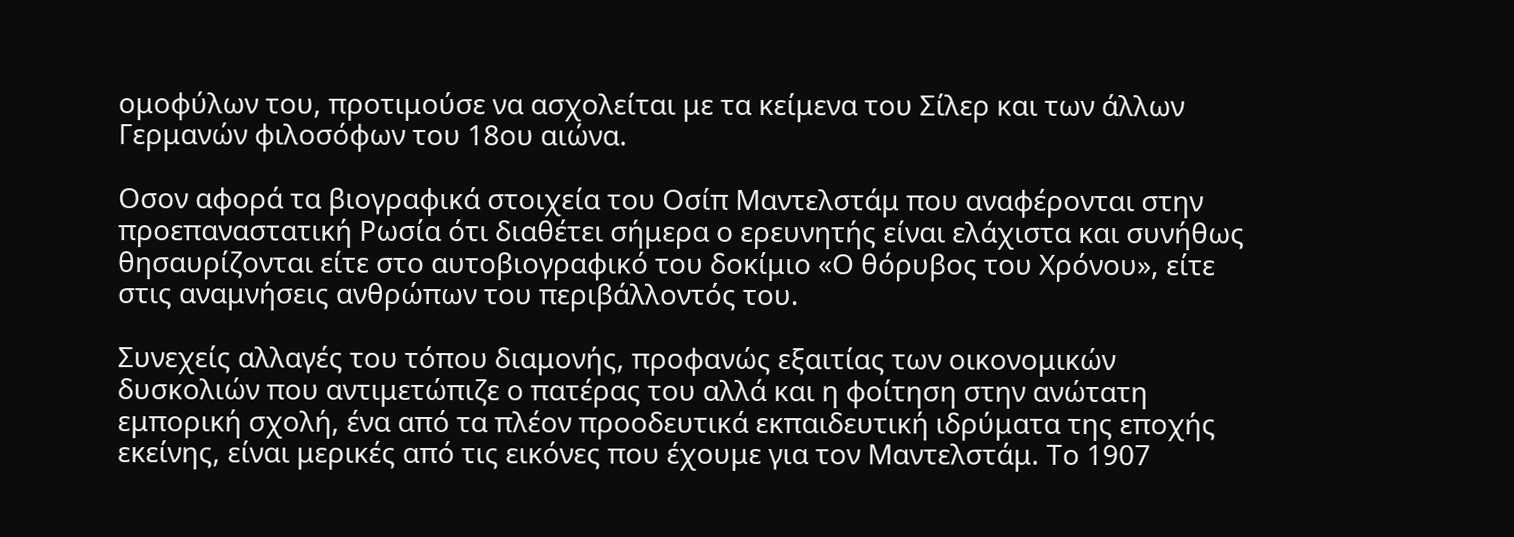ομοφύλων του, προτιμούσε να ασχολείται με τα κείμενα του Σίλερ και των άλλων Γερμανών φιλοσόφων του 18ου αιώνα.

Οσον αφορά τα βιογραφικά στοιχεία του Οσίπ Μαντελστάμ που αναφέρονται στην προεπαναστατική Ρωσία ότι διαθέτει σήμερα ο ερευνητής είναι ελάχιστα και συνήθως θησαυρίζονται είτε στο αυτοβιογραφικό του δοκίμιο «Ο θόρυβος του Χρόνου», είτε στις αναμνήσεις ανθρώπων του περιβάλλοντός του.

Συνεχείς αλλαγές του τόπου διαμονής, προφανώς εξαιτίας των οικονομικών δυσκολιών που αντιμετώπιζε ο πατέρας του αλλά και η φοίτηση στην ανώτατη εμπορική σχολή, ένα από τα πλέον προοδευτικά εκπαιδευτική ιδρύματα της εποχής εκείνης, είναι μερικές από τις εικόνες που έχουμε για τον Μαντελστάμ. Το 1907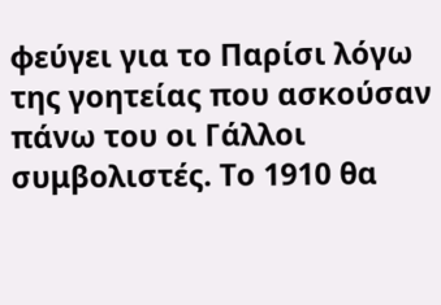φεύγει για το Παρίσι λόγω της γοητείας που ασκούσαν πάνω του οι Γάλλοι συμβολιστές. Το 1910 θα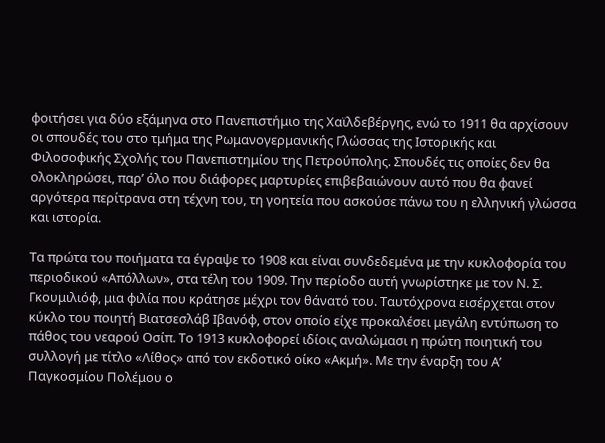φοιτήσει για δύο εξάμηνα στο Πανεπιστήμιο της Χαϊλδεβέργης, ενώ το 1911 θα αρχίσουν οι σπουδές του στο τμήμα της Ρωμανογερμανικής Γλώσσας της Ιστορικής και Φιλοσοφικής Σχολής του Πανεπιστημίου της Πετρούπολης. Σπουδές τις οποίες δεν θα ολοκληρώσει, παρ’ όλο που διάφορες μαρτυρίες επιβεβαιώνουν αυτό που θα φανεί αργότερα περίτρανα στη τέχνη του, τη γοητεία που ασκούσε πάνω του η ελληνική γλώσσα και ιστορία.

Τα πρώτα του ποιήματα τα έγραψε το 1908 και είναι συνδεδεμένα με την κυκλοφορία του περιοδικού «Απόλλων», στα τέλη του 1909. Την περίοδο αυτή γνωρίστηκε με τον Ν. Σ. Γκουμιλιόφ, μια φιλία που κράτησε μέχρι τον θάνατό του. Ταυτόχρονα εισέρχεται στον κύκλο του ποιητή Βιατσεσλάβ Ιβανόφ, στον οποίο είχε προκαλέσει μεγάλη εντύπωση το πάθος του νεαρού Οσίπ. Το 1913 κυκλοφορεί ιδίοις αναλώμασι η πρώτη ποιητική του συλλογή με τίτλο «Λίθος» από τον εκδοτικό οίκο «Ακμή». Με την έναρξη του Α’ Παγκοσμίου Πολέμου ο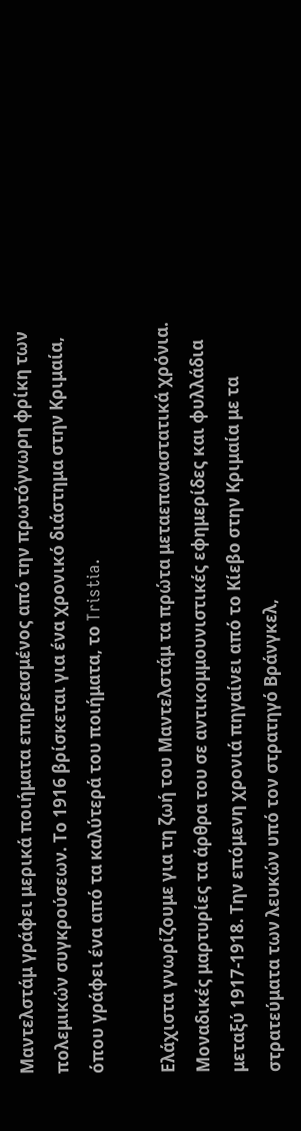Μαντελστάμ γράφει μερικά ποιήματα επηρεασμένος από την πρωτόγνωρη φρίκη των πολεμικών συγκρούσεων. Το 1916 βρίσκεται για ένα χρονικό διάστημα στην Κριμαία, όπου γράφει ένα από τα καλύτερά του ποιήματα, το Tristia.

Ελάχιστα γνωρίζουμε για τη ζωή του Μαντελστάμ τα πρώτα μεταεπαναστατικά χρόνια. Μοναδικές μαρτυρίες τα άρθρα του σε αντικομμουνιστικές εφημερίδες και φυλλάδια μεταξύ 1917-1918. Την επόμενη χρονιά πηγαίνει από το Κίεβο στην Κριμαία με τα στρατεύματα των λευκών υπό τον στρατηγό Βράνγκελ,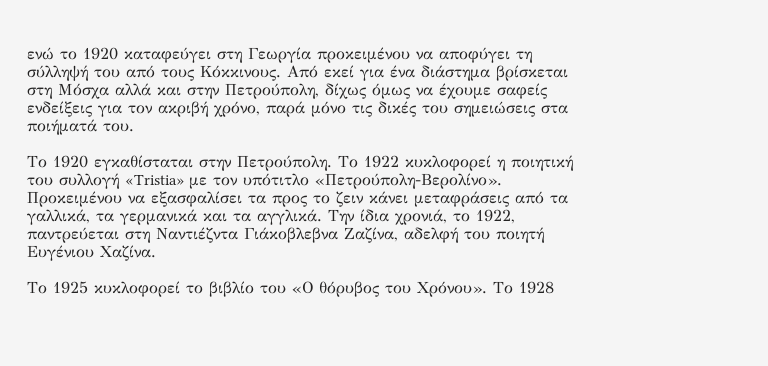ενώ το 1920 καταφεύγει στη Γεωργία προκειμένου να αποφύγει τη σύλληψή του από τους Κόκκινους. Από εκεί για ένα διάστημα βρίσκεται στη Μόσχα αλλά και στην Πετρούπολη, δίχως όμως να έχουμε σαφείς ενδείξεις για τον ακριβή χρόνο, παρά μόνο τις δικές του σημειώσεις στα ποιήματά του.

Το 1920 εγκαθίσταται στην Πετρούπολη. Το 1922 κυκλοφορεί η ποιητική του συλλογή «Tristia» με τον υπότιτλο «Πετρούπολη-Βερολίνο». Προκειμένου να εξασφαλίσει τα προς το ζειν κάνει μεταφράσεις από τα γαλλικά, τα γερμανικά και τα αγγλικά. Την ίδια χρονιά, το 1922, παντρεύεται στη Ναντιέζντα Γιάκοβλεβνα Ζαζίνα, αδελφή του ποιητή Ευγένιου Χαζίνα.

Το 1925 κυκλοφορεί το βιβλίο του «Ο θόρυβος του Χρόνου». Το 1928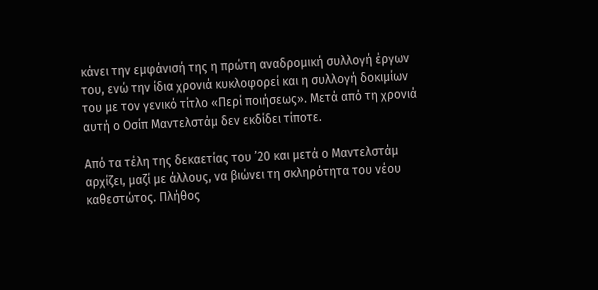κάνει την εμφάνισή της η πρώτη αναδρομική συλλογή έργων του, ενώ την ίδια χρονιά κυκλοφορεί και η συλλογή δοκιμίων του με τον γενικό τίτλο «Περί ποιήσεως». Μετά από τη χρονιά αυτή ο Οσίπ Μαντελστάμ δεν εκδίδει τίποτε.

Από τα τέλη της δεκαετίας του ’20 και μετά ο Μαντελστάμ αρχίζει, μαζί με άλλους, να βιώνει τη σκληρότητα του νέου καθεστώτος. Πλήθος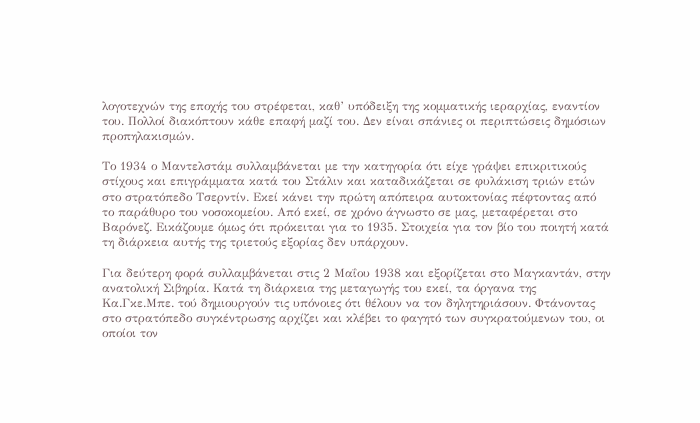λογοτεχνών της εποχής του στρέφεται, καθ’ υπόδειξη της κομματικής ιεραρχίας, εναντίον του. Πολλοί διακόπτουν κάθε επαφή μαζί του. Δεν είναι σπάνιες οι περιπτώσεις δημόσιων προπηλακισμών.

Το 1934 ο Μαντελστάμ συλλαμβάνεται με την κατηγορία ότι είχε γράψει επικριτικούς στίχους και επιγράμματα κατά του Στάλιν και καταδικάζεται σε φυλάκιση τριών ετών στο στρατόπεδο Τσερντίν. Εκεί κάνει την πρώτη απόπειρα αυτοκτονίας πέφτοντας από το παράθυρο του νοσοκομείου. Από εκεί, σε χρόνο άγνωστο σε μας, μεταφέρεται στο Βαρόνεζ. Εικάζουμε όμως ότι πρόκειται για το 1935. Στοιχεία για τον βίο του ποιητή κατά τη διάρκεια αυτής της τριετούς εξορίας δεν υπάρχουν.

Για δεύτερη φορά συλλαμβάνεται στις 2 Μαΐου 1938 και εξορίζεται στο Μαγκαντάν, στην ανατολική Σιβηρία. Κατά τη διάρκεια της μεταγωγής του εκεί, τα όργανα της Κα.Γκε.Μπε. τού δημιουργούν τις υπόνοιες ότι θέλουν να τον δηλητηριάσουν. Φτάνοντας στο στρατόπεδο συγκέντρωσης αρχίζει και κλέβει το φαγητό των συγκρατούμενων του, οι οποίοι τον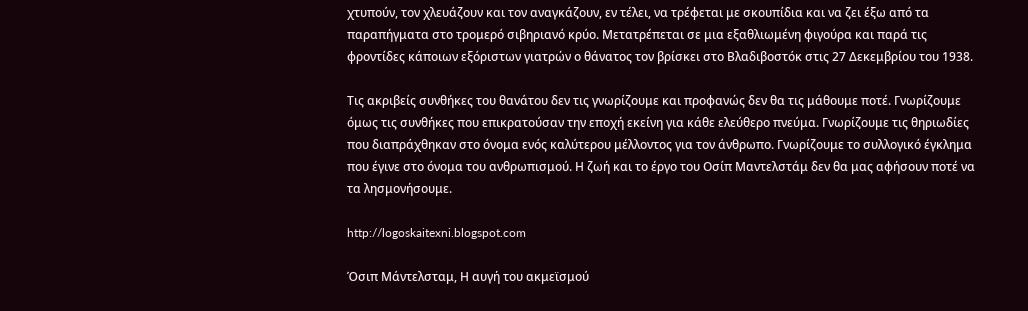χτυπούν, τον χλευάζουν και τον αναγκάζουν, εν τέλει, να τρέφεται με σκουπίδια και να ζει έξω από τα παραπήγματα στο τρομερό σιβηριανό κρύο. Μετατρέπεται σε μια εξαθλιωμένη φιγούρα και παρά τις φροντίδες κάποιων εξόριστων γιατρών ο θάνατος τον βρίσκει στο Βλαδιβοστόκ στις 27 Δεκεμβρίου του 1938.

Τις ακριβείς συνθήκες του θανάτου δεν τις γνωρίζουμε και προφανώς δεν θα τις μάθουμε ποτέ. Γνωρίζουμε όμως τις συνθήκες που επικρατούσαν την εποχή εκείνη για κάθε ελεύθερο πνεύμα. Γνωρίζουμε τις θηριωδίες που διαπράχθηκαν στο όνομα ενός καλύτερου μέλλοντος για τον άνθρωπο. Γνωρίζουμε το συλλογικό έγκλημα που έγινε στο όνομα του ανθρωπισμού. Η ζωή και το έργο του Οσίπ Μαντελστάμ δεν θα μας αφήσουν ποτέ να τα λησμονήσουμε.

http://logoskaitexni.blogspot.com

Όσιπ Μάντελσταμ, Η αυγή του ακμεϊσμού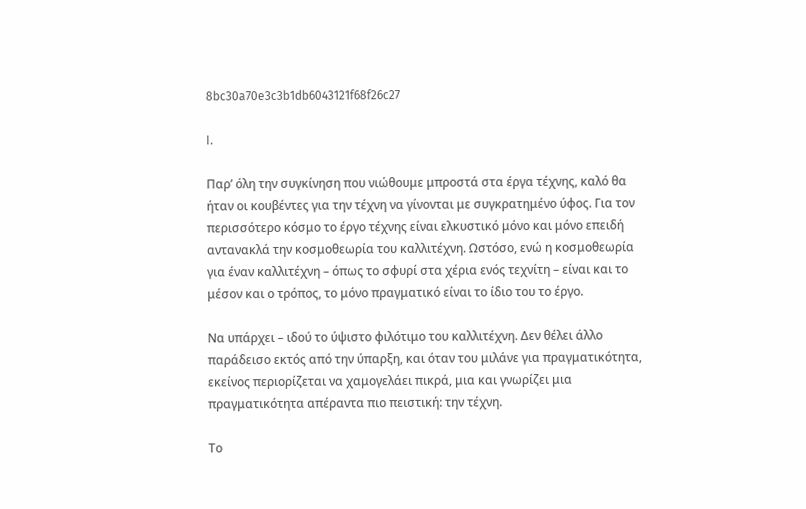8bc30a70e3c3b1db6043121f68f26c27

I.

Παρ’ όλη την συγκίνηση που νιώθουμε μπροστά στα έργα τέχνης, καλό θα ήταν οι κουβέντες για την τέχνη να γίνονται με συγκρατημένο ύφος. Για τον περισσότερο κόσμο το έργο τέχνης είναι ελκυστικό μόνο και μόνο επειδή αντανακλά την κοσμοθεωρία του καλλιτέχνη. Ωστόσο, ενώ η κοσμοθεωρία για έναν καλλιτέχνη – όπως το σφυρί στα χέρια ενός τεχνίτη – είναι και το μέσον και ο τρόπος, το μόνο πραγματικό είναι το ίδιο του το έργο.

Να υπάρχει – ιδού το ύψιστο φιλότιμο του καλλιτέχνη. Δεν θέλει άλλο παράδεισο εκτός από την ύπαρξη, και όταν του μιλάνε για πραγματικότητα, εκείνος περιορίζεται να χαμογελάει πικρά, μια και γνωρίζει μια πραγματικότητα απέραντα πιο πειστική: την τέχνη.

Το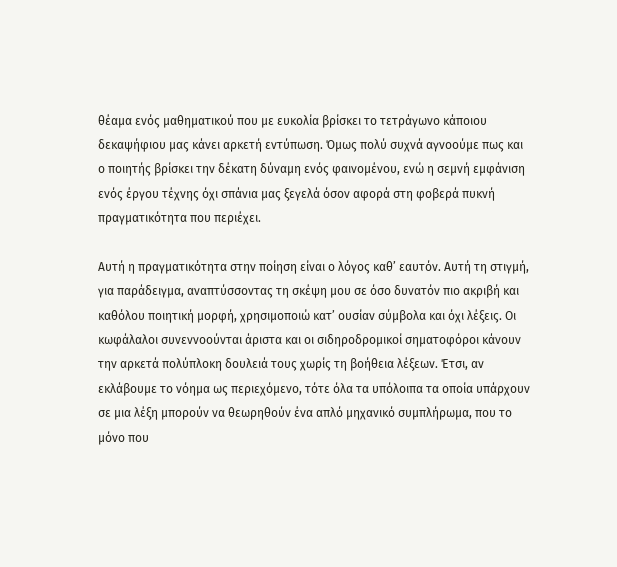θέαμα ενός μαθηματικού που με ευκολία βρίσκει το τετράγωνο κάποιου δεκαψήφιου μας κάνει αρκετή εντύπωση. Όμως πολύ συχνά αγνοούμε πως και ο ποιητής βρίσκει την δέκατη δύναμη ενός φαινομένου, ενώ η σεμνή εμφάνιση ενός έργου τέχνης όχι σπάνια μας ξεγελά όσον αφορά στη φοβερά πυκνή πραγματικότητα που περιέχει.

Αυτή η πραγματικότητα στην ποίηση είναι ο λόγος καθ’ εαυτόν. Αυτή τη στιγμή, για παράδειγμα, αναπτύσσοντας τη σκέψη μου σε όσο δυνατόν πιο ακριβή και καθόλου ποιητική μορφή, χρησιμοποιώ κατ’ ουσίαν σύμβολα και όχι λέξεις. Οι κωφάλαλοι συνεννοούνται άριστα και οι σιδηροδρομικοί σηματοφόροι κάνουν την αρκετά πολύπλοκη δουλειά τους χωρίς τη βοήθεια λέξεων. Έτσι, αν εκλάβουμε το νόημα ως περιεχόμενο, τότε όλα τα υπόλοιπα τα οποία υπάρχουν σε μια λέξη μπορούν να θεωρηθούν ένα απλό μηχανικό συμπλήρωμα, που το μόνο που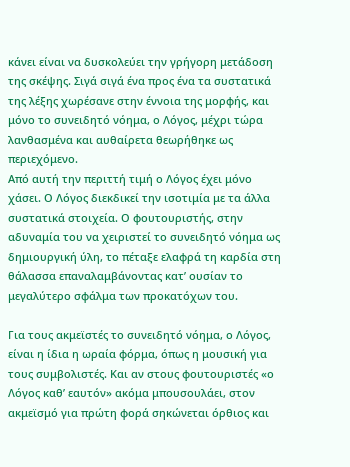κάνει είναι να δυσκολεύει την γρήγορη μετάδοση της σκέψης. Σιγά σιγά ένα προς ένα τα συστατικά της λέξης χωρέσανε στην έννοια της μορφής, και μόνο το συνειδητό νόημα, ο Λόγος, μέχρι τώρα λανθασμένα και αυθαίρετα θεωρήθηκε ως περιεχόμενο.
Από αυτή την περιττή τιμή ο Λόγος έχει μόνο χάσει. Ο Λόγος διεκδικεί την ισοτιμία με τα άλλα συστατικά στοιχεία. Ο φουτουριστής, στην αδυναμία του να χειριστεί το συνειδητό νόημα ως δημιουργική ύλη, το πέταξε ελαφρά τη καρδία στη θάλασσα επαναλαμβάνοντας κατ’ ουσίαν το μεγαλύτερο σφάλμα των προκατόχων του.

Για τους ακμεϊστές το συνειδητό νόημα, ο Λόγος, είναι η ίδια η ωραία φόρμα, όπως η μουσική για τους συμβολιστές. Και αν στους φουτουριστές «ο Λόγος καθ’ εαυτόν» ακόμα μπουσουλάει, στον ακμεϊσμό για πρώτη φορά σηκώνεται όρθιος και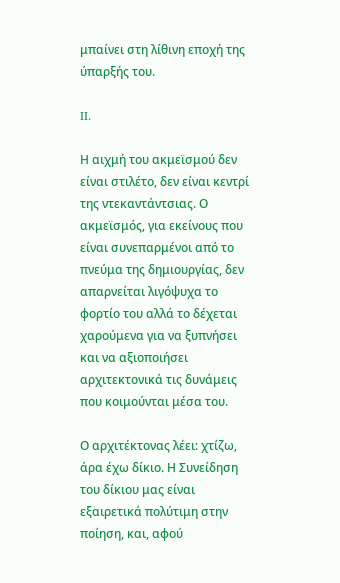μπαίνει στη λίθινη εποχή της ύπαρξής του.

II.

Η αιχμή του ακμεϊσμού δεν είναι στιλέτο, δεν είναι κεντρί της ντεκαντάντσιας. Ο ακμεϊσμός, για εκείνους που είναι συνεπαρμένοι από το πνεύμα της δημιουργίας, δεν απαρνείται λιγόψυχα το φορτίο του αλλά το δέχεται χαρούμενα για να ξυπνήσει και να αξιοποιήσει αρχιτεκτονικά τις δυνάμεις που κοιμούνται μέσα του.

Ο αρχιτέκτονας λέει: χτίζω, άρα έχω δίκιο. Η Συνείδηση του δίκιου μας είναι εξαιρετικά πολύτιμη στην ποίηση, και, αφού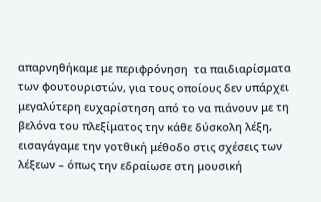απαρνηθήκαμε με περιφρόνηση  τα παιδιαρίσματα των φουτουριστών, για τους οποίους δεν υπάρχει μεγαλύτερη ευχαρίστηση από το να πιάνουν με τη βελόνα του πλεξίματος την κάθε δύσκολη λέξη, εισαγάγαμε την γοτθική μέθοδο στις σχέσεις των λέξεων – όπως την εδραίωσε στη μουσική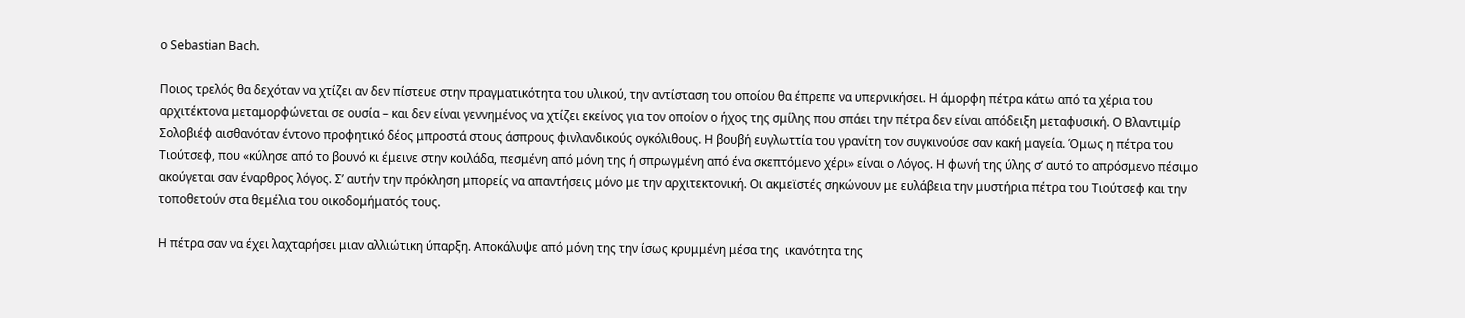ο Sebastian Bach.

Ποιος τρελός θα δεχόταν να χτίζει αν δεν πίστευε στην πραγματικότητα του υλικού, την αντίσταση του οποίου θα έπρεπε να υπερνικήσει. Η άμορφη πέτρα κάτω από τα χέρια του αρχιτέκτονα μεταμορφώνεται σε ουσία – και δεν είναι γεννημένος να χτίζει εκείνος για τον οποίον ο ήχος της σμίλης που σπάει την πέτρα δεν είναι απόδειξη μεταφυσική. Ο Βλαντιμίρ Σολοβιέφ αισθανόταν έντονο προφητικό δέος μπροστά στους άσπρους φινλανδικούς ογκόλιθους. Η βουβή ευγλωττία του γρανίτη τον συγκινούσε σαν κακή μαγεία. Όμως η πέτρα του Τιούτσεφ, που «κύλησε από το βουνό κι έμεινε στην κοιλάδα, πεσμένη από μόνη της ή σπρωγμένη από ένα σκεπτόμενο χέρι» είναι ο Λόγος. Η φωνή της ύλης σ’ αυτό το απρόσμενο πέσιμο ακούγεται σαν έναρθρος λόγος. Σ’ αυτήν την πρόκληση μπορείς να απαντήσεις μόνο με την αρχιτεκτονική. Οι ακμεϊστές σηκώνουν με ευλάβεια την μυστήρια πέτρα του Τιούτσεφ και την τοποθετούν στα θεμέλια του οικοδομήματός τους.

Η πέτρα σαν να έχει λαχταρήσει μιαν αλλιώτικη ύπαρξη. Αποκάλυψε από μόνη της την ίσως κρυμμένη μέσα της  ικανότητα της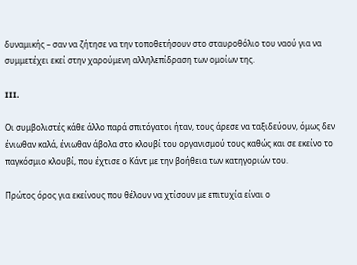δυναμικής – σαν να ζήτησε να την τοποθετήσουν στο σταυροθόλιο του ναού για να συμμετέχει εκεί στην χαρούμενη αλληλεπίδραση των ομοίων της.

III.

Οι συμβολιστές κάθε άλλο παρά σπιτόγατοι ήταν, τους άρεσε να ταξιδεύουν, όμως δεν ένιωθαν καλά, ένιωθαν άβολα στο κλουβί του οργανισμού τους καθώς και σε εκείνο το παγκόσμιο κλουβί, που έχτισε ο Κάντ με την βοήθεια των κατηγοριών του.

Πρώτος όρος για εκείνους που θέλουν να χτίσουν με επιτυχία είναι ο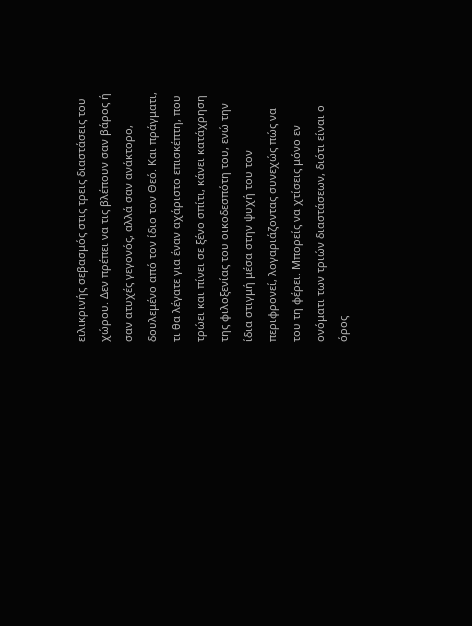ειλικρινής σεβασμός στις τρεις διαστάσεις του χώρου. Δεν πρέπει να τις βλέπουν σαν βάρος ή σαν ατυχές γεγονός, αλλά σαν ανάκτορο, δουλεμένο από τον ίδιο τον Θεό. Και πράγματι, τι θα λέγατε για έναν αχάριστο επισκέπτη, που τρώει και πίνει σε ξένο σπίτι, κάνει κατάχρηση της φιλοξενίας του οικοδεσπότη του, ενώ την ίδια στιγμή μέσα στην ψυχή του τον περιφρονεί, λογαριάζοντας συνεχώς πώς να του τη φέρει. Μπορείς να χτίσεις μόνο εν ονόματι των τριών διαστάσεων, διότι είναι ο όρος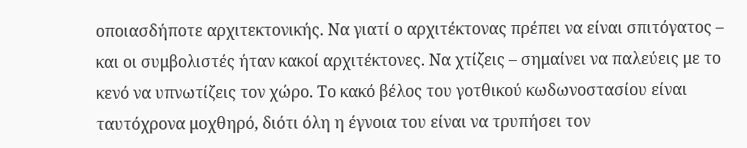οποιασδήποτε αρχιτεκτονικής. Να γιατί ο αρχιτέκτονας πρέπει να είναι σπιτόγατος – και οι συμβολιστές ήταν κακοί αρχιτέκτονες. Να χτίζεις – σημαίνει να παλεύεις με το κενό να υπνωτίζεις τον χώρο. Το κακό βέλος του γοτθικού κωδωνοστασίου είναι ταυτόχρονα μοχθηρό, διότι όλη η έγνοια του είναι να τρυπήσει τον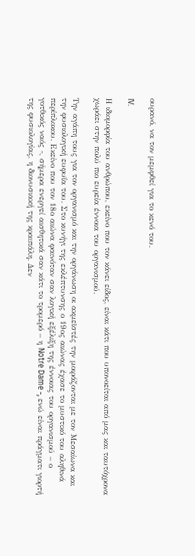ουρανό, να τον μεμφθεί για το κενό του.

IV.

Η ιδιομορφία του ανθρώπου, εκείνο που τον κάνει είδος, είναι κάτι που υπονοείται από μας και ταυτόχρονα χωράει στην πολύ πιο ευρεία έννοια του οργανισμού.

Την αγάπη τους για τον οργανισμό και την οργάνωση οι ακμεϊστές την μοιράζονται με τον Μεσαίωνα και την φυσιολογική ευφυΐα του. Στο κυνήγι της εκλέπτυνσης ο 19ος αιώνας έχασε το μυστικό του αληθινά περίπλοκου. Εκείνο που τον 18ο αιώνα φαινόταν σαν λογική εξέλιξη της έννοιας του οργανισμού – ο γοτθικός ναός -, σήμερα ενεργεί αισθητικά σαν κάτι το τρομερό – η Notre Dame -, ενώ είναι πράγματι γιορτή της φυσιολογίας, η διονυσιακή της κραιπάλη. Δεν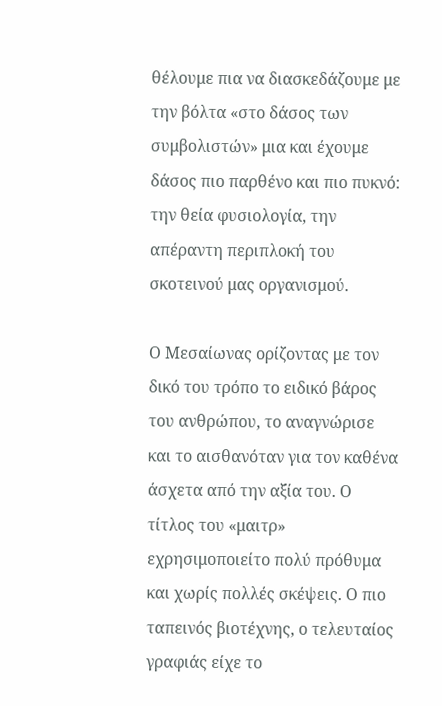θέλουμε πια να διασκεδάζουμε με την βόλτα «στο δάσος των συμβολιστών» μια και έχουμε δάσος πιο παρθένο και πιο πυκνό: την θεία φυσιολογία, την απέραντη περιπλοκή του σκοτεινού μας οργανισμού.

Ο Μεσαίωνας ορίζοντας με τον δικό του τρόπο το ειδικό βάρος του ανθρώπου, το αναγνώρισε και το αισθανόταν για τον καθένα άσχετα από την αξία του. Ο τίτλος του «μαιτρ» εχρησιμοποιείτο πολύ πρόθυμα και χωρίς πολλές σκέψεις. Ο πιο ταπεινός βιοτέχνης, ο τελευταίος γραφιάς είχε το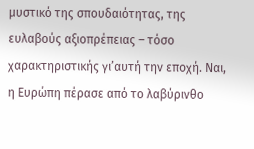μυστικό της σπουδαιότητας, της ευλαβούς αξιοπρέπειας – τόσο χαρακτηριστικής γι’αυτή την εποχή. Ναι, η Ευρώπη πέρασε από το λαβύρινθο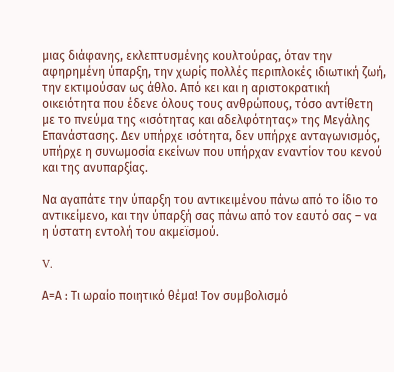μιας διάφανης, εκλεπτυσμένης κουλτούρας, όταν την αφηρημένη ύπαρξη, την χωρίς πολλές περιπλοκές ιδιωτική ζωή, την εκτιμούσαν ως άθλο. Από κει και η αριστοκρατική οικειότητα που έδενε όλους τους ανθρώπους, τόσο αντίθετη με το πνεύμα της «ισότητας και αδελφότητας» της Μεγάλης Επανάστασης. Δεν υπήρχε ισότητα, δεν υπήρχε ανταγωνισμός, υπήρχε η συνωμοσία εκείνων που υπήρχαν εναντίον του κενού και της ανυπαρξίας.

Να αγαπάτε την ύπαρξη του αντικειμένου πάνω από το ίδιο το αντικείμενο, και την ύπαρξή σας πάνω από τον εαυτό σας – να η ύστατη εντολή του ακμεϊσμού.

V.

Α=Α : Τι ωραίο ποιητικό θέμα! Τον συμβολισμό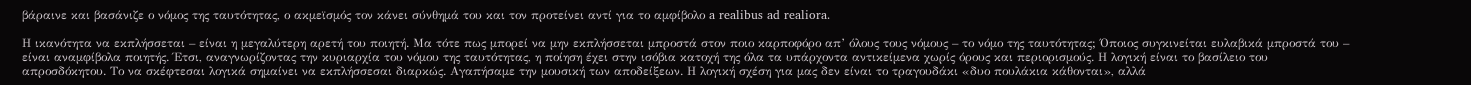βάραινε και βασάνιζε ο νόμος της ταυτότητας, ο ακμεϊσμός τον κάνει σύνθημά του και τον προτείνει αντί για το αμφίβολο a realibus ad realiora.

Η ικανότητα να εκπλήσσεται – είναι η μεγαλύτερη αρετή του ποιητή. Μα τότε πως μπορεί να μην εκπλήσσεται μπροστά στον ποιο καρποφόρο απ’ όλους τους νόμους – το νόμο της ταυτότητας; Όποιος συγκινείται ευλαβικά μπροστά του – είναι αναμφίβολα ποιητής. Έτσι, αναγνωρίζοντας την κυριαρχία του νόμου της ταυτότητας, η ποίηση έχει στην ισόβια κατοχή της όλα τα υπάρχοντα αντικείμενα χωρίς όρους και περιορισμούς. Η λογική είναι το βασίλειο του απροσδόκητου. Το να σκέφτεσαι λογικά σημαίνει να εκπλήσσεσαι διαρκώς. Αγαπήσαμε την μουσική των αποδείξεων. Η λογική σχέση για μας δεν είναι το τραγουδάκι «δυο πουλάκια κάθονται», αλλά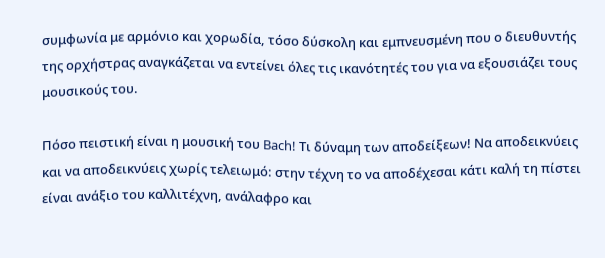συμφωνία με αρμόνιο και χορωδία, τόσο δύσκολη και εμπνευσμένη που ο διευθυντής της ορχήστρας αναγκάζεται να εντείνει όλες τις ικανότητές του για να εξουσιάζει τους μουσικούς του.

Πόσο πειστική είναι η μουσική του Bach! Τι δύναμη των αποδείξεων! Να αποδεικνύεις και να αποδεικνύεις χωρίς τελειωμό: στην τέχνη το να αποδέχεσαι κάτι καλή τη πίστει είναι ανάξιο του καλλιτέχνη, ανάλαφρο και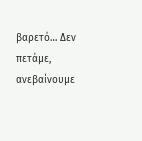βαρετό… Δεν πετάμε, ανεβαίνουμε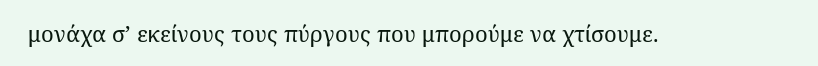μονάχα σ’ εκείνους τους πύργους που μπορούμε να χτίσουμε.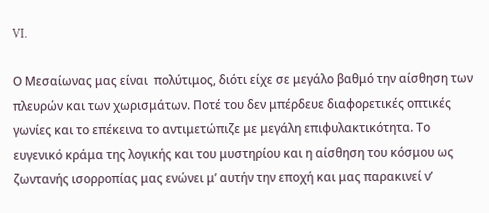VI.

Ο Μεσαίωνας μας είναι  πολύτιμος, διότι είχε σε μεγάλο βαθμό την αίσθηση των πλευρών και των χωρισμάτων. Ποτέ του δεν μπέρδευε διαφορετικές οπτικές γωνίες και το επέκεινα το αντιμετώπιζε με μεγάλη επιφυλακτικότητα. Το ευγενικό κράμα της λογικής και του μυστηρίου και η αίσθηση του κόσμου ως ζωντανής ισορροπίας μας ενώνει μ’ αυτήν την εποχή και μας παρακινεί ν’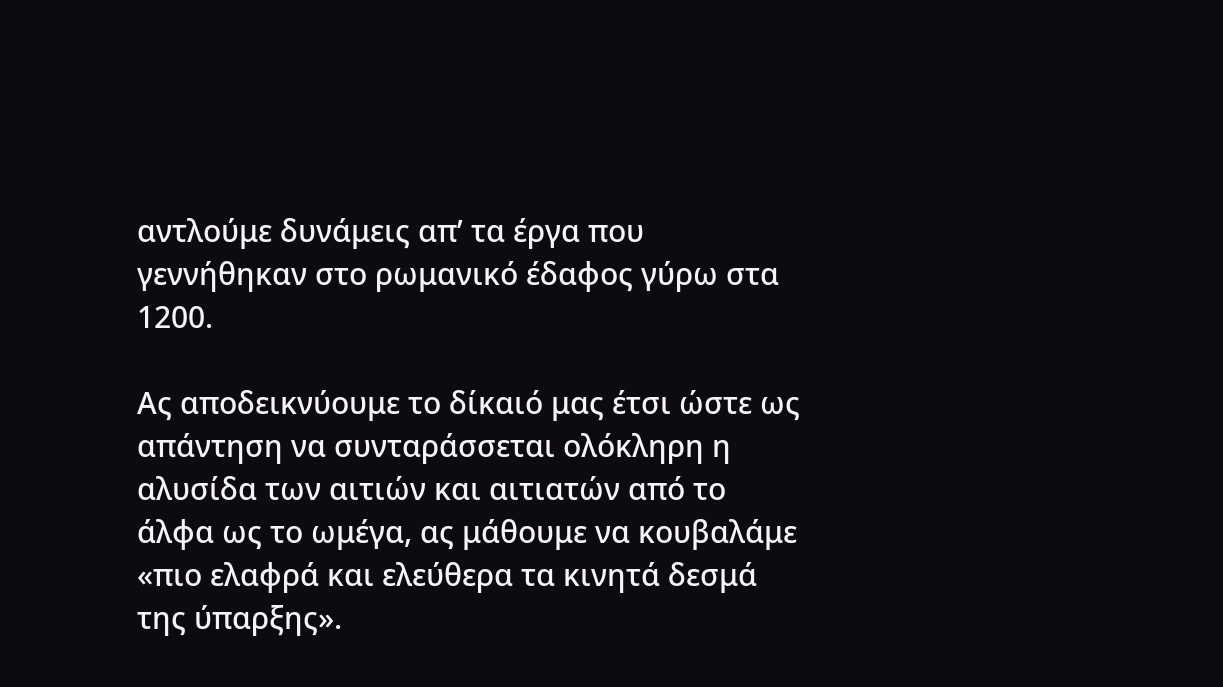αντλούμε δυνάμεις απ’ τα έργα που γεννήθηκαν στο ρωμανικό έδαφος γύρω στα 1200.

Ας αποδεικνύουμε το δίκαιό μας έτσι ώστε ως απάντηση να συνταράσσεται ολόκληρη η αλυσίδα των αιτιών και αιτιατών από το άλφα ως το ωμέγα, ας μάθουμε να κουβαλάμε «πιο ελαφρά και ελεύθερα τα κινητά δεσμά της ύπαρξης».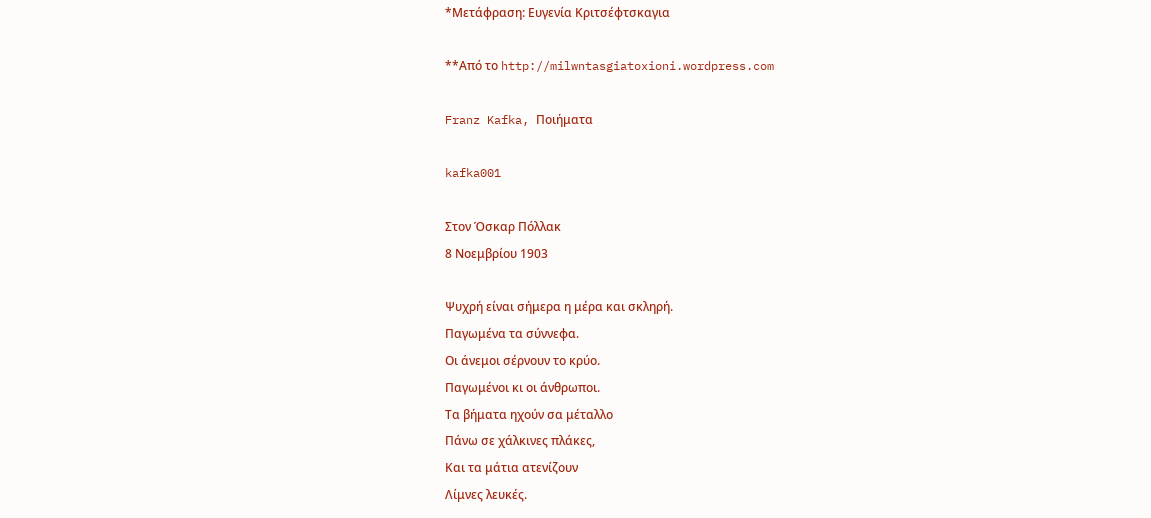*Μετάφραση: Ευγενία Κριτσέφτσκαγια

**Από το http://milwntasgiatoxioni.wordpress.com

Franz Kafka, Ποιήματα

kafka001

Στον Όσκαρ Πόλλακ
8 Νοεμβρίου 1903

Ψυχρή είναι σήμερα η μέρα και σκληρή.
Παγωμένα τα σύννεφα.
Οι άνεμοι σέρνουν το κρύο.
Παγωμένοι κι οι άνθρωποι.
Τα βήματα ηχούν σα μέταλλο
Πάνω σε χάλκινες πλάκες,
Και τα μάτια ατενίζουν
Λίμνες λευκές.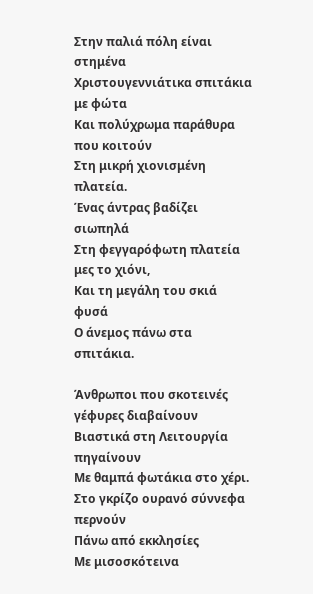Στην παλιά πόλη είναι στημένα
Χριστουγεννιάτικα σπιτάκια με φώτα
Και πολύχρωμα παράθυρα που κοιτούν
Στη μικρή χιονισμένη πλατεία.
Ένας άντρας βαδίζει σιωπηλά
Στη φεγγαρόφωτη πλατεία μες το χιόνι,
Και τη μεγάλη του σκιά φυσά
Ο άνεμος πάνω στα σπιτάκια.

Άνθρωποι που σκοτεινές γέφυρες διαβαίνουν
Βιαστικά στη Λειτουργία πηγαίνουν
Με θαμπά φωτάκια στο χέρι.
Στο γκρίζο ουρανό σύννεφα περνούν
Πάνω από εκκλησίες
Με μισοσκότεινα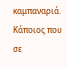καμπαναριά.
Κάποιος που σε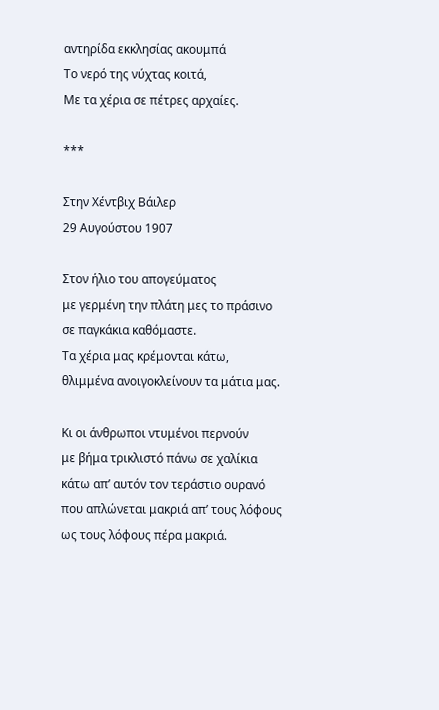αντηρίδα εκκλησίας ακουμπά
Το νερό της νύχτας κοιτά,
Με τα χέρια σε πέτρες αρχαίες.

***

Στην Χέντβιχ Βάιλερ
29 Αυγούστου 1907

Στον ήλιο του απογεύματος
με γερμένη την πλάτη μες το πράσινο
σε παγκάκια καθόμαστε.
Τα χέρια μας κρέμονται κάτω,
θλιμμένα ανοιγοκλείνουν τα μάτια μας.

Κι οι άνθρωποι ντυμένοι περνούν
με βήμα τρικλιστό πάνω σε χαλίκια
κάτω απ’ αυτόν τον τεράστιο ουρανό
που απλώνεται μακριά απ’ τους λόφους
ως τους λόφους πέρα μακριά.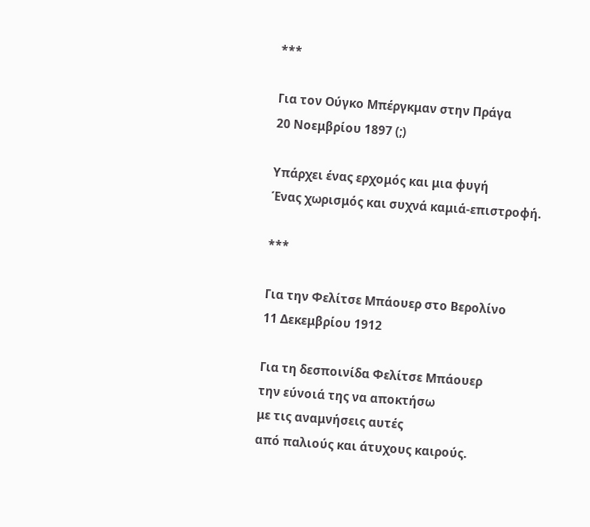***

Για τον Ούγκο Μπέργκμαν στην Πράγα
20 Νοεμβρίου 1897 (;)

Υπάρχει ένας ερχομός και μια φυγή
Ένας χωρισμός και συχνά καμιά-επιστροφή.

***

Για την Φελίτσε Μπάουερ στο Βερολίνο
11 Δεκεμβρίου 1912

Για τη δεσποινίδα Φελίτσε Μπάουερ
την εύνοιά της να αποκτήσω
με τις αναμνήσεις αυτές
από παλιούς και άτυχους καιρούς.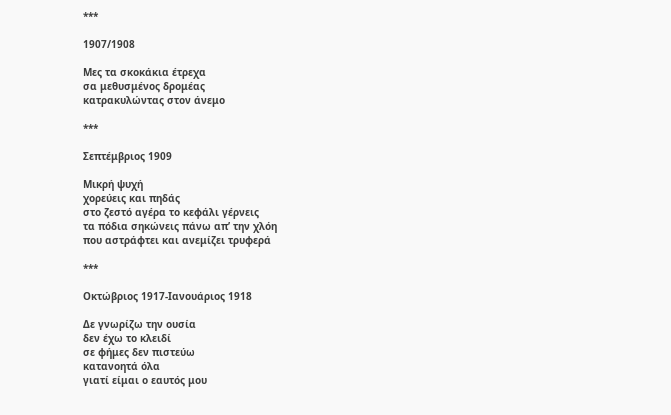***

1907/1908

Μες τα σκοκάκια έτρεχα
σα μεθυσμένος δρομέας
κατρακυλώντας στον άνεμο

***

Σεπτέμβριος 1909

Μικρή ψυχή
χορεύεις και πηδάς
στο ζεστό αγέρα το κεφάλι γέρνεις
τα πόδια σηκώνεις πάνω απ’ την χλόη
που αστράφτει και ανεμίζει τρυφερά

***

Οκτώβριος 1917-Ιανουάριος 1918

Δε γνωρίζω την ουσία
δεν έχω το κλειδί
σε φήμες δεν πιστεύω
κατανοητά όλα
γιατί είμαι ο εαυτός μου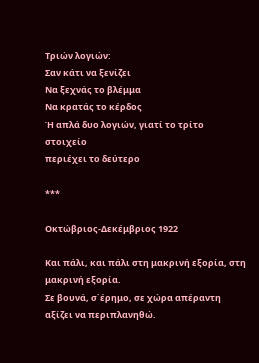Τριών λογιών:
Σαν κάτι να ξενίζει
Να ξεχνάς το βλέμμα
Να κρατάς το κέρδος
Ή απλά δυο λογιών, γιατί το τρίτο στοιχείο
περιέχει το δεύτερο

***

Οκτώβριος-Δεκέμβριος 1922

Και πάλι, και πάλι στη μακρινή εξορία, στη μακρινή εξορία.
Σε βουνά, σ΄έρημο, σε χώρα απέραντη
αξίζει να περιπλανηθώ.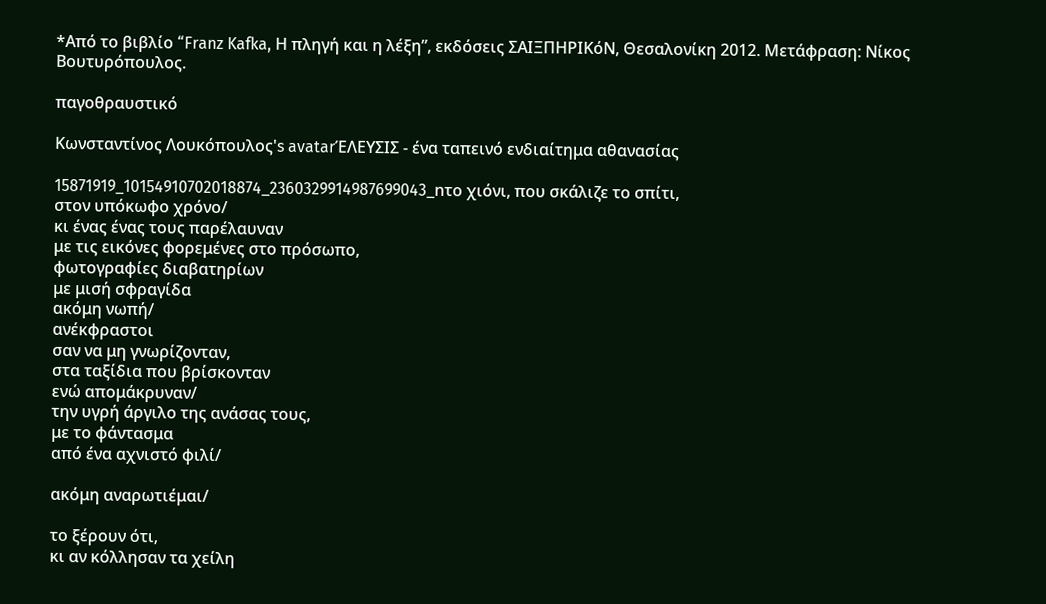*Από το βιβλίο “Franz Kafka, Η πληγή και η λέξη”, εκδόσεις ΣΑΙΞΠΗΡΙΚόΝ, Θεσαλονίκη 2012. Μετάφραση: Νίκος Βουτυρόπουλος.

παγοθραυστικό

Κωνσταντίνος Λουκόπουλος's avatarΈΛΕΥΣΙΣ - ένα ταπεινό ενδιαίτημα αθανασίας

15871919_10154910702018874_2360329914987699043_nτο χιόνι, που σκάλιζε το σπίτι,
στον υπόκωφο χρόνο/
κι ένας ένας τους παρέλαυναν
με τις εικόνες φορεμένες στο πρόσωπο,
φωτογραφίες διαβατηρίων
με μισή σφραγίδα
ακόμη νωπή/
ανέκφραστοι
σαν να μη γνωρίζονταν,
στα ταξίδια που βρίσκονταν
ενώ απομάκρυναν/
την υγρή άργιλο της ανάσας τους,
με το φάντασμα
από ένα αχνιστό φιλί/

ακόμη αναρωτιέμαι/

το ξέρουν ότι,
κι αν κόλλησαν τα χείλη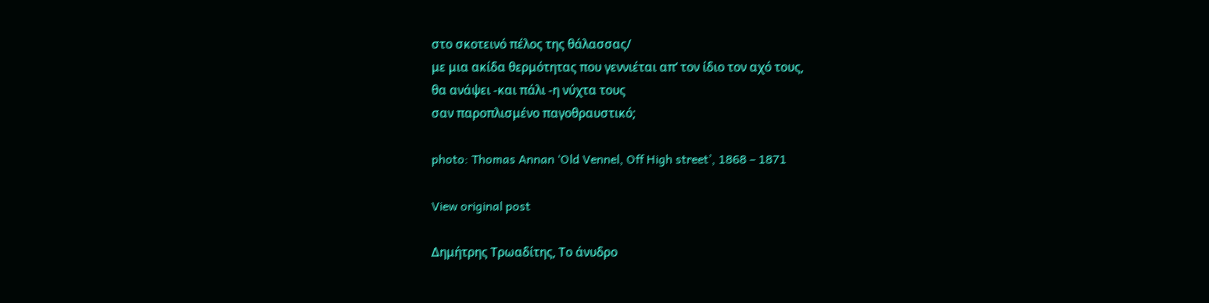στο σκοτεινό πέλος της θάλασσας/
με μια ακίδα θερμότητας που γεννιέται απ’ τον ίδιο τον αχό τους,
θα ανάψει -και πάλι -η νύχτα τους
σαν παροπλισμένο παγοθραυστικό;

photo: Thomas Annan ‘Old Vennel, Off High street’, 1868 – 1871

View original post

Δημήτρης Τρωαδίτης, Το άνυδρο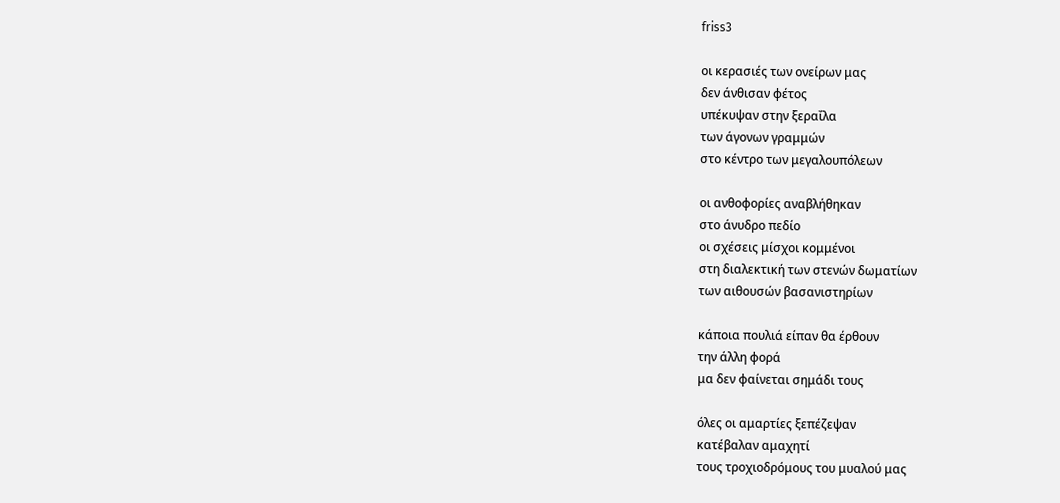friss3

οι κερασιές των ονείρων μας
δεν άνθισαν φέτος
υπέκυψαν στην ξεραΐλα
των άγονων γραμμών
στο κέντρο των μεγαλουπόλεων

οι ανθοφορίες αναβλήθηκαν
στο άνυδρο πεδίο
οι σχέσεις μίσχοι κομμένοι
στη διαλεκτική των στενών δωματίων
των αιθουσών βασανιστηρίων

κάποια πουλιά είπαν θα έρθουν
την άλλη φορά
μα δεν φαίνεται σημάδι τους

όλες οι αμαρτίες ξεπέζεψαν
κατέβαλαν αμαχητί
τους τροχιοδρόμους του μυαλού μας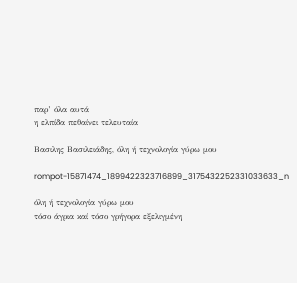παρ’ όλα αυτά
η ελπίδα πεθαίνει τελευταία

Βασιλης Βασιλειάδης, όλη ή τεχνολογία γύρω μου

rompot-15871474_1899422323716899_3175432252331033633_n

όλη ή τεχνολογία γύρω μου
τόσο άγρια καί τόσο γρήγορα εξελιγμένη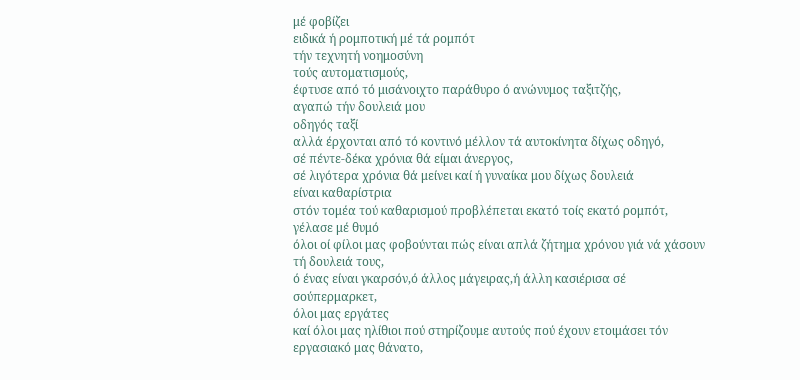μέ φοβίζει
ειδικά ή ρομποτική μέ τά ρομπότ
τήν τεχνητή νοημοσύνη
τούς αυτοματισμούς,
έφτυσε από τό μισάνοιχτο παράθυρο ό ανώνυμος ταξιτζής,
αγαπώ τήν δουλειά μου
οδηγός ταξί
αλλά έρχονται από τό κοντινό μέλλον τά αυτοκίνητα δίχως οδηγό,
σέ πέντε-δέκα χρόνια θά είμαι άνεργος,
σέ λιγότερα χρόνια θά μείνει καί ή γυναίκα μου δίχως δουλειά
είναι καθαρίστρια
στόν τομέα τού καθαρισμού προβλέπεται εκατό τοίς εκατό ρομπότ,
γέλασε μέ θυμό
όλοι οί φίλοι μας φοβούνται πώς είναι απλά ζήτημα χρόνου γιά νά χάσουν τή δουλειά τους,
ό ένας είναι γκαρσόν,ό άλλος μάγειρας,ή άλλη κασιέρισα σέ σούπερμαρκετ,
όλοι μας εργάτες
καί όλοι μας ηλίθιοι πού στηρίζουμε αυτούς πού έχουν ετοιμάσει τόν εργασιακό μας θάνατο,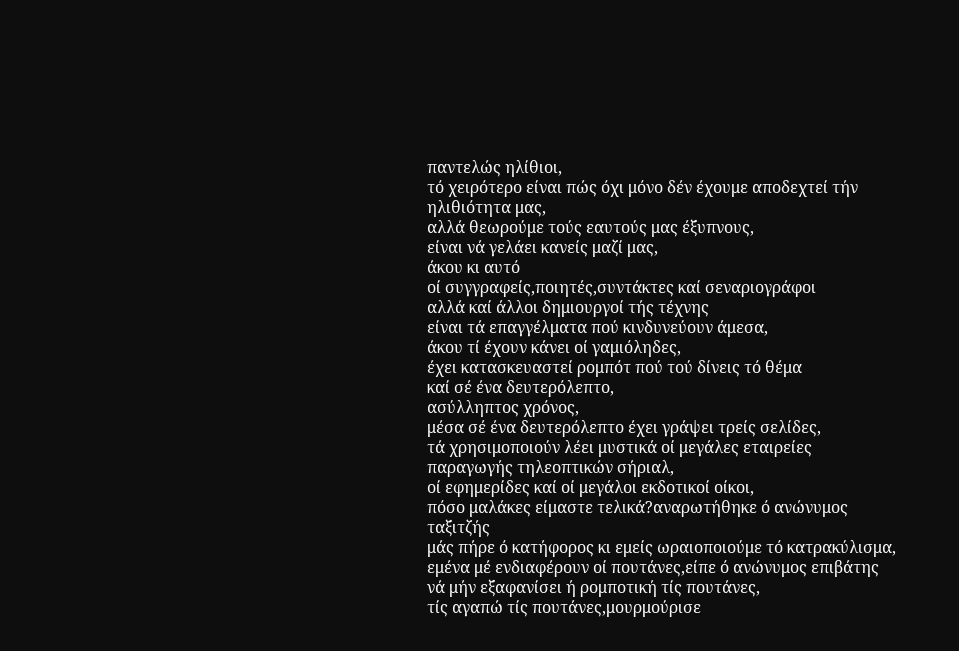παντελώς ηλίθιοι,
τό χειρότερο είναι πώς όχι μόνο δέν έχουμε αποδεχτεί τήν ηλιθιότητα μας,
αλλά θεωρούμε τούς εαυτούς μας έξυπνους,
είναι νά γελάει κανείς μαζί μας,
άκου κι αυτό
οί συγγραφείς,ποιητές,συντάκτες καί σεναριογράφοι
αλλά καί άλλοι δημιουργοί τής τέχνης
είναι τά επαγγέλματα πού κινδυνεύουν άμεσα,
άκου τί έχουν κάνει οί γαμιόληδες,
έχει κατασκευαστεί ρομπότ πού τού δίνεις τό θέμα
καί σέ ένα δευτερόλεπτο,
ασύλληπτος χρόνος,
μέσα σέ ένα δευτερόλεπτο έχει γράψει τρείς σελίδες,
τά χρησιμοποιούν λέει μυστικά οί μεγάλες εταιρείες παραγωγής τηλεοπτικών σήριαλ,
οί εφημερίδες καί οί μεγάλοι εκδοτικοί οίκοι,
πόσο μαλάκες είμαστε τελικά?αναρωτήθηκε ό ανώνυμος ταξιτζής
μάς πήρε ό κατήφορος κι εμείς ωραιοποιούμε τό κατρακύλισμα,
εμένα μέ ενδιαφέρουν οί πουτάνες,είπε ό ανώνυμος επιβάτης
νά μήν εξαφανίσει ή ρομποτική τίς πουτάνες,
τίς αγαπώ τίς πουτάνες,μουρμούρισε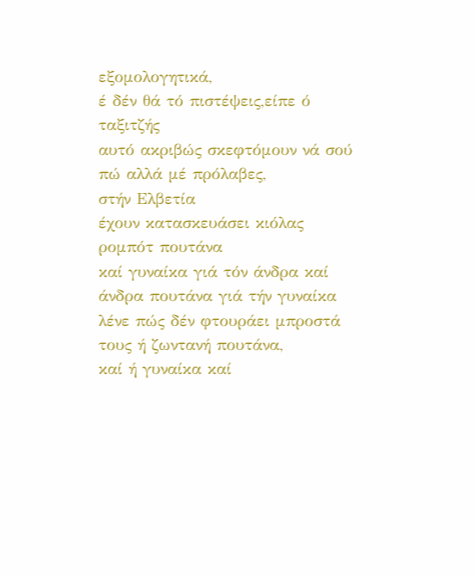εξομολογητικά,
έ δέν θά τό πιστέψεις,είπε ό ταξιτζής
αυτό ακριβώς σκεφτόμουν νά σού πώ αλλά μέ πρόλαβες,
στήν Ελβετία
έχουν κατασκευάσει κιόλας ρομπότ πουτάνα
καί γυναίκα γιά τόν άνδρα καί άνδρα πουτάνα γιά τήν γυναίκα
λένε πώς δέν φτουράει μπροστά τους ή ζωντανή πουτάνα,
καί ή γυναίκα καί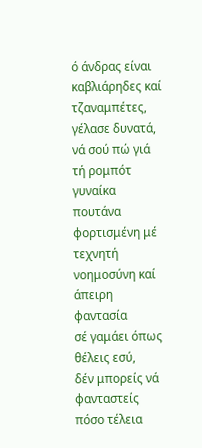ό άνδρας είναι καβλιάρηδες καί τζαναμπέτες,
γέλασε δυνατά,
νά σού πώ γιά τή ρομπότ γυναίκα πουτάνα
φορτισμένη μέ τεχνητή νοημοσύνη καί άπειρη φαντασία
σέ γαμάει όπως θέλεις εσύ,
δέν μπορείς νά φανταστείς πόσο τέλεια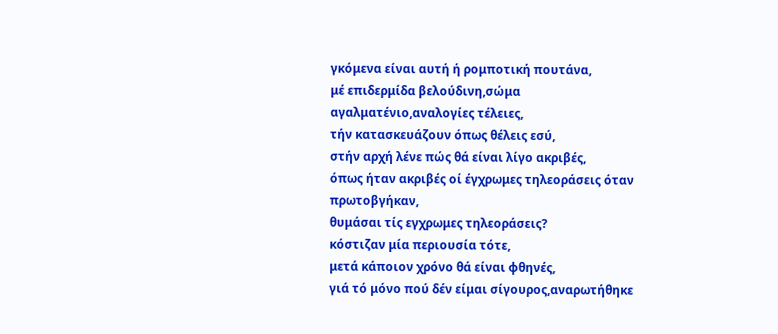γκόμενα είναι αυτή ή ρομποτική πουτάνα,
μέ επιδερμίδα βελούδινη,σώμα αγαλματένιο,αναλογίες τέλειες,
τήν κατασκευάζουν όπως θέλεις εσύ,
στήν αρχή λένε πώς θά είναι λίγο ακριβές,
όπως ήταν ακριβές οί έγχρωμες τηλεοράσεις όταν πρωτοβγήκαν,
θυμάσαι τίς εγχρωμες τηλεοράσεις?
κόστιζαν μία περιουσία τότε,
μετά κάποιον χρόνο θά είναι φθηνές,
γιά τό μόνο πού δέν είμαι σίγουρος,αναρωτήθηκε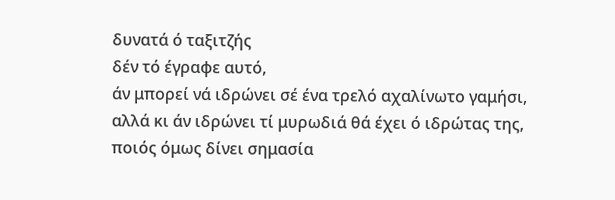δυνατά ό ταξιτζής
δέν τό έγραφε αυτό,
άν μπορεί νά ιδρώνει σέ ένα τρελό αχαλίνωτο γαμήσι,
αλλά κι άν ιδρώνει τί μυρωδιά θά έχει ό ιδρώτας της,
ποιός όμως δίνει σημασία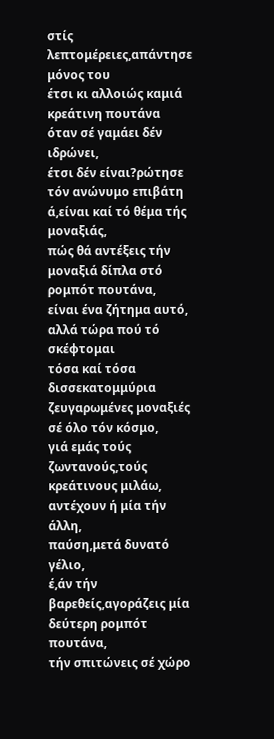στίς λεπτομέρειες,απάντησε μόνος του
έτσι κι αλλοιώς καμιά κρεάτινη πουτάνα όταν σέ γαμάει δέν ιδρώνει,
έτσι δέν είναι?ρώτησε τόν ανώνυμο επιβάτη
ά,είναι καί τό θέμα τής μοναξιάς,
πώς θά αντέξεις τήν μοναξιά δίπλα στό ρομπότ πουτάνα,
είναι ένα ζήτημα αυτό,
αλλά τώρα πού τό σκέφτομαι
τόσα καί τόσα δισσεκατομμύρια ζευγαρωμένες μοναξιές σέ όλο τόν κόσμο,
γιά εμάς τούς ζωντανούς,τούς κρεάτινους μιλάω,
αντέχουν ή μία τήν άλλη,
παύση,μετά δυνατό γέλιο,
έ,άν τήν βαρεθείς,αγοράζεις μία δεύτερη ρομπότ πουτάνα,
τήν σπιτώνεις σέ χώρο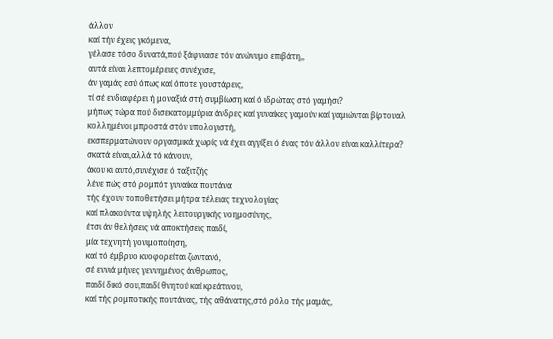άλλον
καί τήν έχεις γκόμενα,
γέλασε τόσο δυνατά,πού ξάφνιασε τόν ανώνυμο επιβάτη,,
αυτά είναι λεπτομέρειες συνέχισε,
άν γαμάς εσύ όπως καί όποτε γουστάρεις,
τί σέ ενδιαφέρει ή μοναξιά στή συμβίωση καί ό ιδρώτας στό γαμήσι?
μήπως τώρα πού δισεκατομμύρια άνδρες καί γυναίκες γαμούν καί γαμιώνται βίρτουαλ
κολλημένοι μπροστά στόν υπολογιστή,
εκσπερματώνουν οργασμικά χωρίς νά έχει αγγίξει ό ένας τόν άλλον είναι καλλίτερα?
σκατά είναι,αλλά τό κάνουν,
άκου κι αυτό,συνέχισε ό ταξιτζής
λένε πώς στό ρομπότ γυναίκα πουτάνα
τής έχουν τοποθετήσει μήτρα τέλειας τεχνολογίας
καί πλακούντα υψηλής λειτουργικής νοημοσύνης,
έτσι άν θελήσεις νά αποκτήσεις παιδί,
μία τεχνητή γονιμοποίηση,
καί τό έμβρυο κυοφορείται ζωντανό,
σέ εννιά μήνες γεννημένος άνθρωπος,
παιδί δικό σου,παιδί θνητού καί κρεάτινου,
καί τής ρομποτικής πουτάνας, τής αθάνατης,στό ρόλο τής μαμάς,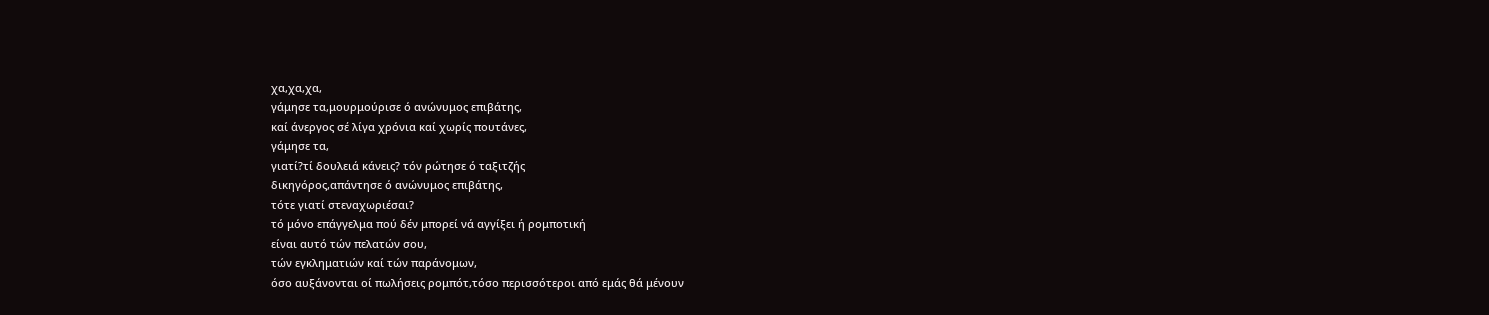χα,χα,χα,
γάμησε τα,μουρμούρισε ό ανώνυμος επιβάτης,
καί άνεργος σέ λίγα χρόνια καί χωρίς πουτάνες,
γάμησε τα,
γιατί?τί δουλειά κάνεις? τόν ρώτησε ό ταξιτζής
δικηγόρος,απάντησε ό ανώνυμος επιβάτης,
τότε γιατί στεναχωριέσαι?
τό μόνο επάγγελμα πού δέν μπορεί νά αγγίξει ή ρομποτική
είναι αυτό τών πελατών σου,
τών εγκληματιών καί τών παράνομων,
όσο αυξάνονται οί πωλήσεις ρομπότ,τόσο περισσότεροι από εμάς θά μένουν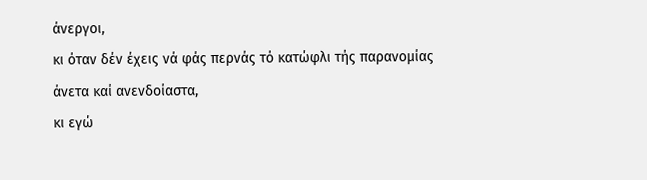άνεργοι,
κι όταν δέν έχεις νά φάς περνάς τό κατώφλι τής παρανομίας άνετα καί ανενδοίαστα,
κι εγώ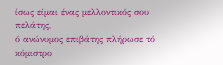ίσως είμαι ένας μελλοντικός σου πελάτης,
ό ανώνυμος επιβάτης πλήρωσε τό κόμιστρο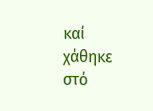καί χάθηκε στό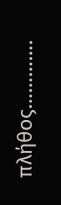πλήθος………….